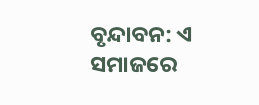ବୃନ୍ଦାବନ: ଏ ସମାଜରେ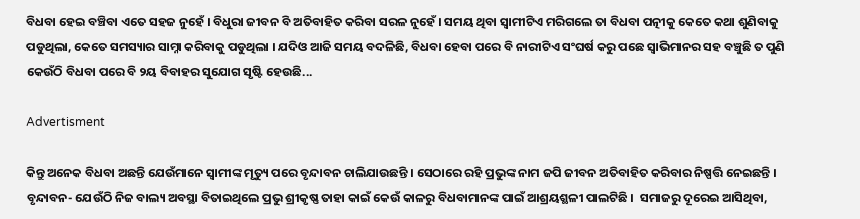ବିଧବା ହେଇ ବଞ୍ଚିବା ଏତେ ସହଜ ନୁହେଁ । ବିଧୁରା ଜୀବନ ବି ଅତିବାହିତ କରିବା ସରଳ ନୁହେଁ । ସମୟ ଥିବା ସ୍ବାମୀଟିଏ ମରିଗଲେ ତା ବିଧବା ପତ୍ନୀକୁ କେତେ କଥା ଶୁଣିବାକୁ ପଡୁଥିଲା, କେତେ ସମସ୍ୟାର ସାମ୍ନା କରିବାକୁ ପଡୁଥିଲା । ଯଦିଓ ଆଜି ସମୟ ବଦଳିଛି, ବିଧବା ହେବା ପରେ ବି ନାରୀଟିଏ ସଂଘର୍ଷ କରୁ ପଛେ ସ୍ବାଭିମାନର ସହ ବଞ୍ଚୁଛି ତ ପୁଣି କେଉଁଠି ବିଧବା ପରେ ବି ୨ୟ ବିବାହର ସୁଯୋଗ ସୃଷ୍ଟି ହେଉଛି...

Advertisment

କିନ୍ତୁ ଅନେକ ବିଧବା ଅଛନ୍ତି ଯେଉଁମାନେ ସ୍ବାମୀଙ୍କ ମୃତ୍ୟୁ ପରେ ବୃନ୍ଦାବନ ଚାଲିଯାଉଛନ୍ତି । ସେଠାରେ ରହି ପ୍ରଭୁଙ୍କ ନାମ ଜପି ଜୀବନ ଅତିବାହିତ କରିବାର ନିଷ୍ପତ୍ତି ନେଇଛନ୍ତି । ବୃନ୍ଦାବନ- ଯେଉଁଠି ନିଜ ବାଲ୍ୟ ଅବସ୍ଥା ବିତାଇଥିଲେ ପ୍ରଭୁ ଶ୍ରୀକୃଷ୍ଣ ତାହା କାଇଁ କେଉଁ କାଳରୁ ବିଧବାମାନଙ୍କ ପାଇଁ ଆଶ୍ରୟଶ୍ଥଳୀ ପାଲଟିଛି ।  ସମାଜରୁ ଦୂରେଇ ଆସିଥିବା,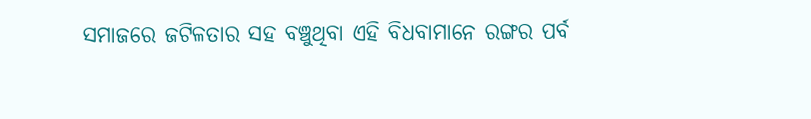ସମାଜରେ ଜଟିଳତାର ସହ ବଞ୍ଚୁଥିବା ଏହି ବିଧବାମାନେ ରଙ୍ଗର ପର୍ବ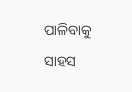ପାଳିବାକୁ ସାହସ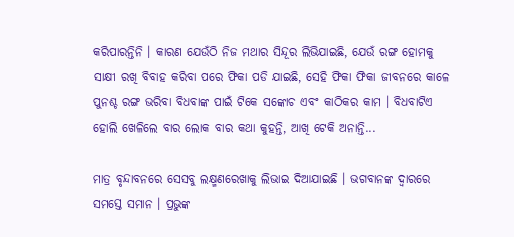କରିପାରନ୍ତିନି । କାରଣ ଯେଉଁଠି ନିଜ ମଥାର ସିନ୍ଦୂର ଲିଭିଯାଇଛି, ଯେଉଁ ରଙ୍ଗ ହୋମକୁ ସାକ୍ଷୀ ରଖି ବିବାହ କରିବା ପରେ ଫିକା ପଡି ଯାଇଛି, ସେହି ଫିକା ଫିକା ଜୀବନରେ କାଳେ ପୁନଶ୍ଚ ରଙ୍ଗ ଭରିବା ବିଧବାଙ୍କ ପାଇଁ ଟିକେ ସଙ୍କୋଚ ଏବଂ କାଠିକର କାମ । ବିଧବାଟିଏ ହୋଲି ଖେଳିଲେ ବାର ଲୋକ ବାର କଥା କୁହନ୍ତି, ଆଖି ଟେକି ଅନାନ୍ତି...

ମାତ୍ର ବୃନ୍ଦାବନରେ ସେସବୁ ଲକ୍ଷ୍ମଣରେଖାକୁ ଲିଭାଇ ଦିଆଯାଇଛି । ଭଗବାନଙ୍କ ଦ୍ବାରରେ ସମସ୍ତେ ସମାନ । ପ୍ରଭୁଙ୍କ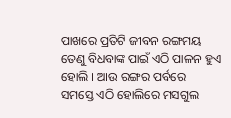ପାଖରେ ପ୍ରତିଟି ଜୀବନ ରଙ୍ଗମୟ ତେଣୁ ବିଧବାଙ୍କ ପାଇଁ ଏଠି ପାଳନ ହୁଏ ହୋଲି । ଆଉ ରଙ୍ଗର ପର୍ବରେ ସମସ୍ତେ ଏଠି ହୋଲିରେ ମସଗୁଲ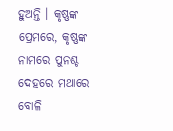ହୁଅନ୍ତି । କୃଷ୍ଣଙ୍କ ପ୍ରେମରେ, କୃଷ୍ଣଙ୍କ ନାମରେ ପୁନଶ୍ଚ ଦେହରେ ମଥାରେ ବୋଳି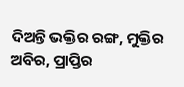ଦିଅନ୍ତି ଭକ୍ତିର ରଙ୍ଗ, ମୁକ୍ତିର ଅବିର, ପ୍ରାପ୍ତିର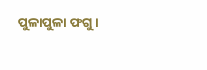ପୁଳାପୁଳା ଫଗୁ ।